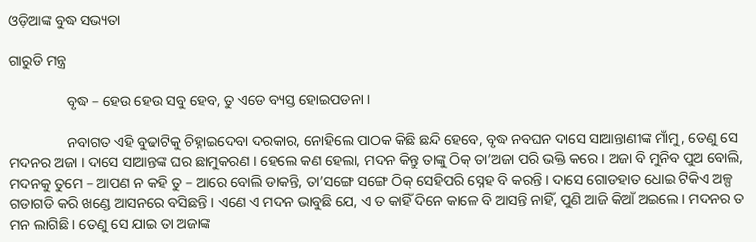ଓଡ଼ିଆଙ୍କ ବୁଦ୍ଧ ସଭ୍ୟତା

ଗାରୁଡି ମନ୍ତ୍ର

                ବୃଦ୍ଧ – ହେଉ ହେଉ ସବୁ ହେବ, ତୁ ଏଡେ ବ୍ୟସ୍ତ ହୋଇପଡନା ।

                ନବାଗତ ଏହି ବୁଢାଟିକୁ ଚିହ୍ନାଇଦେବା ଦରକାର, ନୋହିଲେ ପାଠକ କିଛି ଛନ୍ଦି ହେବେ, ବୃଦ୍ଧ ନବଘନ ଦାସେ ସାଆନ୍ତାଣୀଙ୍କ ମାଁମୁ, ତେଣୁ ସେ ମଦନର ଅଜା । ଦାସେ ସାଆନ୍ତଙ୍କ ଘର ଛାମୁକରଣ । ହେଲେ କଣ ହେଲା, ମଦନ କିନ୍ତୁ ତାଙ୍କୁ ଠିକ୍ ତା’ଅଜା ପରି ଭକ୍ତି କରେ । ଅଜା ବି ମୁନିବ ପୁଅ ବୋଲି, ମଦନକୁ ତୁମେ – ଆପଣ ନ କହି ତୁ – ଆରେ ବୋଲି ଡାକନ୍ତି, ତା’ସଙ୍ଗେ ସଙ୍ଗେ ଠିକ୍ ସେହିପରି ସ୍ନେହ ବି କରନ୍ତି । ଦାସେ ଗୋଡହାତ ଧୋଇ ଟିକିଏ ଅଳ୍ପ ଗଡାଗଡି କରି ଖଣ୍ଡେ ଆସନରେ ବସିଛନ୍ତି । ଏଣେ ଏ ମଦନ ଭାବୁଛି ଯେ, ଏ ତ କାହିଁ ଦିନେ କାଳେ ବି ଆସନ୍ତି ନାହିଁ, ପୁଣି ଆଜି କିଆଁ ଅଇଲେ । ମଦନର ତ ମନ ଲାଗିଛି । ତେଣୁ ସେ ଯାଇ ତା ଅଜାଙ୍କ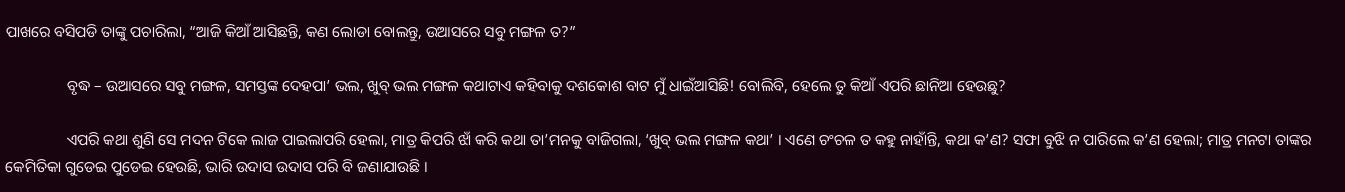ପାଖରେ ବସିପଡି ତାଙ୍କୁ ପଚାରିଲା, “ଆଜି କିଆଁ ଆସିଛନ୍ତି, କଣ ଲୋଡା ବୋଲନ୍ତୁ, ଉଆସରେ ସବୁ ମଙ୍ଗଳ ତ?”

                ବୃଦ୍ଧ – ଉଆସରେ ସବୁ ମଙ୍ଗଳ, ସମସ୍ତଙ୍କ ଦେହପା’ ଭଲ, ଖୁବ୍ ଭଲ ମଙ୍ଗଳ କଥାଟାଏ କହିବାକୁ ଦଶକୋଶ ବାଟ ମୁଁ ଧାଇଁଆସିଛି! ବୋଲିବି, ହେଲେ ତୁ କିଆଁ ଏପରି ଛାନିଆ ହେଉଛୁ?

                ଏପରି କଥା ଶୁଣି ସେ ମଦନ ଟିକେ ଲାଜ ପାଇଲାପରି ହେଲା, ମାତ୍ର କିପରି ଝାଁ କରି କଥା ତା’ମନକୁ ବାଜିଗଲା, ‘ଖୁବ୍ ଭଲ ମଙ୍ଗଳ କଥା’ । ଏଣେ ଚଂଚଳ ତ କହୁ ନାହାଁନ୍ତି, କଥା କ’ଣ? ସଫା ବୁଝି ନ ପାରିଲେ କ’ଣ ହେଲା; ମାତ୍ର ମନଟା ତାଙ୍କର କେମିତିକା ଗୁଡେଇ ପୁଡେଇ ହେଉଛି, ଭାରି ଉଦାସ ଉଦାସ ପରି ବି ଜଣାଯାଉଛି ।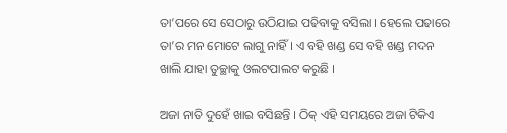ତା’ପରେ ସେ ସେଠାରୁ ଉଠିଯାଇ ପଢିବାକୁ ବସିଲା । ହେଲେ ପଢାରେ ତା’ର ମନ ମୋଟେ ଲାଗୁ ନାହିଁ । ଏ ବହି ଖଣ୍ଡ ସେ ବହି ଖଣ୍ଡ ମଦନ ଖାଲି ଯାହା ତୁଚ୍ଛାକୁ ଓଲଟପାଲଟ କରୁଛି ।

ଅଜା ନାତି ଦୁହେଁ ଖାଇ ବସିଛନ୍ତି । ଠିକ୍ ଏହି ସମୟରେ ଅଜା ଟିକିଏ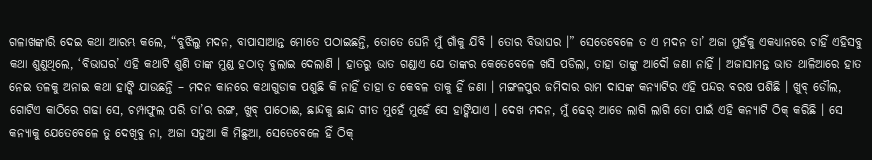ଗଳାଖଙ୍କାରି ଦେଇ କଥା ଆରମ୍ଭ କଲେ, “ବୁଝିଲୁ ମଦନ, ବାପାସାଆନ୍ତ ମୋତେ ପଠାଇଛନ୍ତି, ତୋତେ ଘେନି ମୁଁ ଗାଁକୁ ଯିବି । ତୋର ବିଭାଘର ।” ସେତେବେଳେ ତ ଏ ମଦନ ତା’ ଅଜା ମୁହଁକୁ ଏକଧ୍ୟାନରେ ଚାହିଁ ଏହିସବୁ କଥା ଶୁଣୁଥିଲେ, ‘ବିଭାଘର’ ଏହି କଥାଟି ଶୁଣି ତାଙ୍କ ମୁଣ୍ଡ ହଠାତ୍ ବୁଲାଇ ଦେଲାଣି । ହାତରୁ ଭାତ ଗଣ୍ଡାଏ ଯେ ତାଙ୍କର କେତେବେଳେ ଖସି ପଡିଲା, ତାହା ତାଙ୍କୁ ଆଦୌ ଜଣା ନାହିଁ । ଅଜାସାମନ୍ତ ଭାତ ଥାଳିଆରେ ହାତ ନେଇ ତଳକୁ ଅନାଇ କଥା ହାଙ୍କି ଯାଉଛନ୍ତି – ମଦନ କାନରେ କଥାଗୁଡାକ ପଶୁଛି କି ନାହିଁ ତାହା ତ କେବଳ ତାକୁ ହିଁ ଜଣା । ମଙ୍ଗଳପୁର ଜମିଦାର ରାମ ଦାସଙ୍କ କନ୍ୟାଟିର ଏହି ପନ୍ଦର ବରଷ ପଶିଛି । ଖୁବ୍ ଡୌଲ, ଗୋଟିଏ କାଠିରେ ଗଢା ସେ, ଚମ୍ପାଫୁଲ ପରି ତା’ର ରଙ୍ଗ, ଖୁବ୍ ପାଠୋଈ, ଛାନ୍ଦକୁ ଛାନ୍ଦ ଗୀତ ମୁହେଁ ମୁହେଁ ସେ ହାଙ୍କିଯାଏ । ଦେଖ ମଦନ, ମୁଁ ଢେର୍ ଆଡେ ଲାଗି ଲାଗି ତୋ ପାଇଁ ଏହି କନ୍ୟାଟି ଠିକ୍ କରିଛି । ସେ କନ୍ୟାକୁ ଯେତେବେଳେ ତୁ ଦେଖିବୁ ନା, ଅଜା ସତୁଆ କି ମିଛୁଆ, ସେତେବେଳେ ହିଁ ଠିକ୍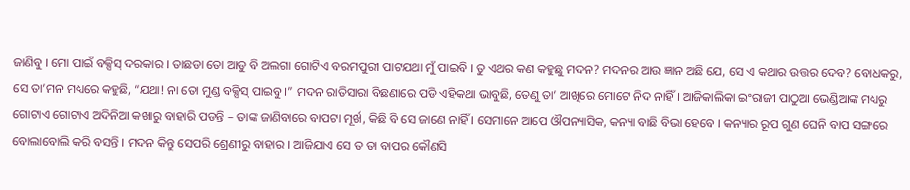ଜାଣିବୁ । ମୋ ପାଇଁ ବକ୍ସିସ୍ ଦରକାର । ତାଛଡା ତୋ ଆଡୁ ବି ଅଲଗା ଗୋଟିଏ ବରମପୁରୀ ପାଟଯଥା ମୁଁ ପାଇବି । ତୁ ଏଥର କଣ କହୁଛୁ ମଦନ? ମଦନର ଆଉ ଜ୍ଞାନ ଅଛି ଯେ, ସେ ଏ କଥାର ଉତ୍ତର ଦେବ? ବୋଧକରୁ, ସେ ତା’ମନ ମଧ୍ୟରେ କହୁଛି, “ଯଥା! ନା ତୋ ମୁଣ୍ଡ ବକ୍ସିସ୍ ପାଇବୁ ।” ମଦନ ରାତିସାରା ବିଛଣାରେ ପଡି ଏହିକଥା ଭାବୁଛି, ତେଣୁ ତା’ ଆଖିରେ ମୋଟେ ନିଦ ନାହିଁ । ଆଜିକାଲିକା ଇଂରାଜୀ ପାଠୁଆ ଭେଣ୍ଡିଆଙ୍କ ମଧ୍ୟରୁ ଗୋଟାଏ ଗୋଟାଏ ଅଦିନିଆ କଖାରୁ ବାହାରି ପଡନ୍ତି – ତାଙ୍କ ଜାଣିବାରେ ବାପଟା ମୂର୍ଖ, କିଛି ବି ସେ ଜାଣେ ନାହିଁ । ସେମାନେ ଆପେ ଔପନ୍ୟାସିକ, କନ୍ୟା ବାଛି ବିଭା ହେବେ । କନ୍ୟାର ରୂପ ଗୁଣ ଘେନି ବାପ ସଙ୍ଗରେ ବୋଲାବୋଲି କରି ବସନ୍ତି । ମଦନ କିନ୍ତୁ ସେପରି ଶ୍ରେଣୀରୁ ବାହାର । ଆଜିଯାଏ ସେ ତ ତା ବାପର କୌଣସି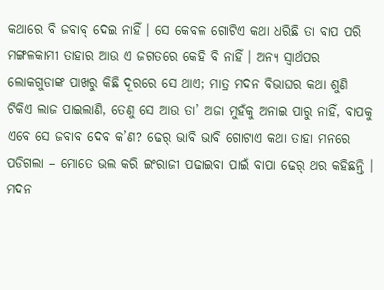କଥାରେ ବି ଜବାବ୍ ଦେଇ ନାହିଁ । ସେ କେବଳ ଗୋଟିଏ କଥା ଧରିଛି ତା ବାପ ପରି ମଙ୍ଗଳକାମୀ ତାହାର ଆଉ ଏ ଜଗତରେ କେହି ବି ନାହିଁ । ଅନ୍ୟ ସ୍ୱାର୍ଥପର ଲୋକଗୁଡାଙ୍କ ପାଖରୁ କିଛି ଦୂରରେ ସେ ଥାଏ; ମାତ୍ର ମଦନ ବିଭାଘର କଥା ଶୁଣି ଟିକିଏ ଲାଜ ପାଇଲାଣି, ତେଣୁ ସେ ଆଉ ତା’ ଅଜା ମୁହଁକୁ ଅନାଇ ପାରୁ ନାହିଁ, ବାପକୁ ଏବେ ସେ ଜବାବ ଦେବ କ’ଣ? ଢେର୍ ଭାବି ଭାବି ଗୋଟାଏ କଥା ତାହା ମନରେ ପଡିଗଲା – ମୋତେ ଭଲ କରି ଇଂରାଜୀ ପଢାଇବା ପାଇଁ ବାପା ଢେର୍ ଥର କହିଛନ୍ତି । ମଦନ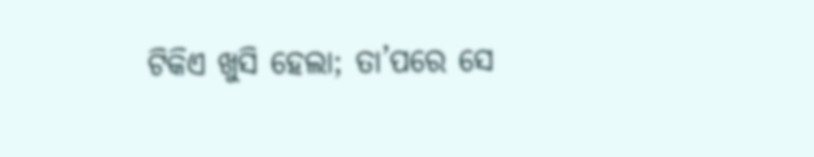ଟିକିଏ ଖୁସି ହେଲା; ତା’ପରେ ସେ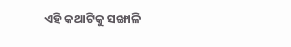ଏହି କଥାଟିକୁ ସଙ୍ଖାଳି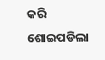କରି ଶୋଇପଡିଲା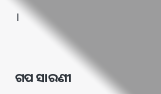।


ଗପ ସାରଣୀ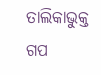ତାଲିକାଭୁକ୍ତ ଗପ